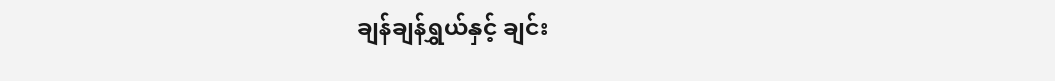ချန်ချန်ရွှယ်နှင့် ချင်း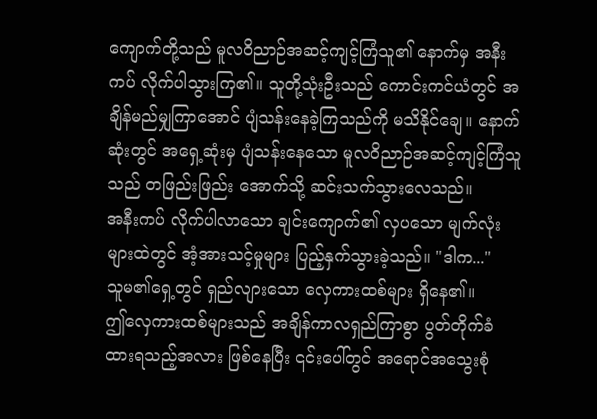ကျောက်တို့သည် မူလဝိညာဉ်အဆင့်ကျင့်ကြံသူ၏ နောက်မှ အနီးကပ် လိုက်ပါသွားကြ၏။ သူတို့သုံးဦးသည် ကောင်းကင်ယံတွင် အချိန်မည်မျှကြာအောင် ပျံသန်းနေခဲ့ကြသည်ကို မသိနိုင်ချေ။ နောက်ဆုံးတွင် အရှေ့ဆုံးမှ ပျံသန်းနေသော မူလဝိညာဉ်အဆင့်ကျင့်ကြံသူသည် တဖြည်းဖြည်း အောက်သို့ ဆင်းသက်သွားလေသည်။
အနီးကပ် လိုက်ပါလာသော ချင်းကျောက်၏ လှပသော မျက်လုံးများထဲတွင် အံ့အားသင့်မှုများ ပြည့်နှက်သွားခဲ့သည်။ "ဒါက..."
သူမ၏ရှေ့တွင် ရှည်လျားသော လှေကားထစ်များ ရှိနေ၏။
ဤလှေကားထစ်များသည် အချိန်ကာလရှည်ကြာစွာ ပွတ်တိုက်ခံထားရသည့်အလား ဖြစ်နေပြီး ၎င်းပေါ်တွင် အရောင်အသွေးစုံ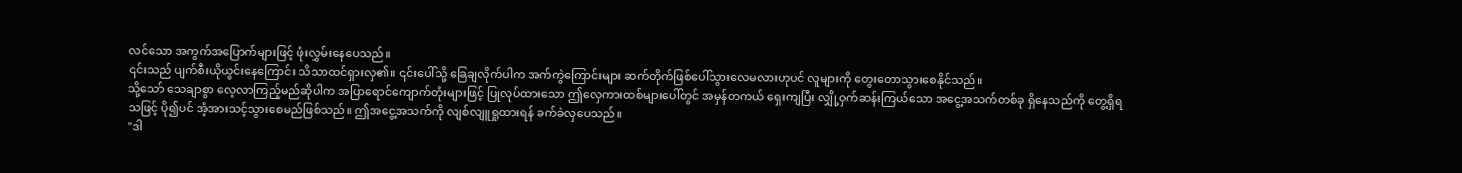လင်သော အကွက်အပြောက်များဖြင့် ဖုံးလွှမ်းနေပေသည်။
၎င်းသည် ပျက်စီးယိုယွင်းနေကြောင်း သိသာထင်ရှားလှ၏။ ၎င်းပေါ်သို့ ခြေချလိုက်ပါက အက်ကွဲကြောင်းများ ဆက်တိုက်ဖြစ်ပေါ်သွားလေမလားဟုပင် လူများကို တွေးတောသွားစေနိုင်သည်။
သို့သော် သေချာစွာ လေ့လာကြည့်မည်ဆိုပါက အပြာရောင်ကျောက်တုံးများဖြင့် ပြုလုပ်ထားသော ဤလှေကားထစ်များပေါ်တွင် အမှန်တကယ် ရှေးကျပြီး လျှို့ဝှက်ဆန်းကြယ်သော အငွေ့အသက်တစ်ခု ရှိနေသည်ကို တွေ့ရှိရသဖြင့် ပို၍ပင် အံ့အားသင့်သွားစေမည်ဖြစ်သည်။ ဤအငွေ့အသက်ကို လျစ်လျူရှုထားရန် ခက်ခဲလှပေသည်။
"ဒါ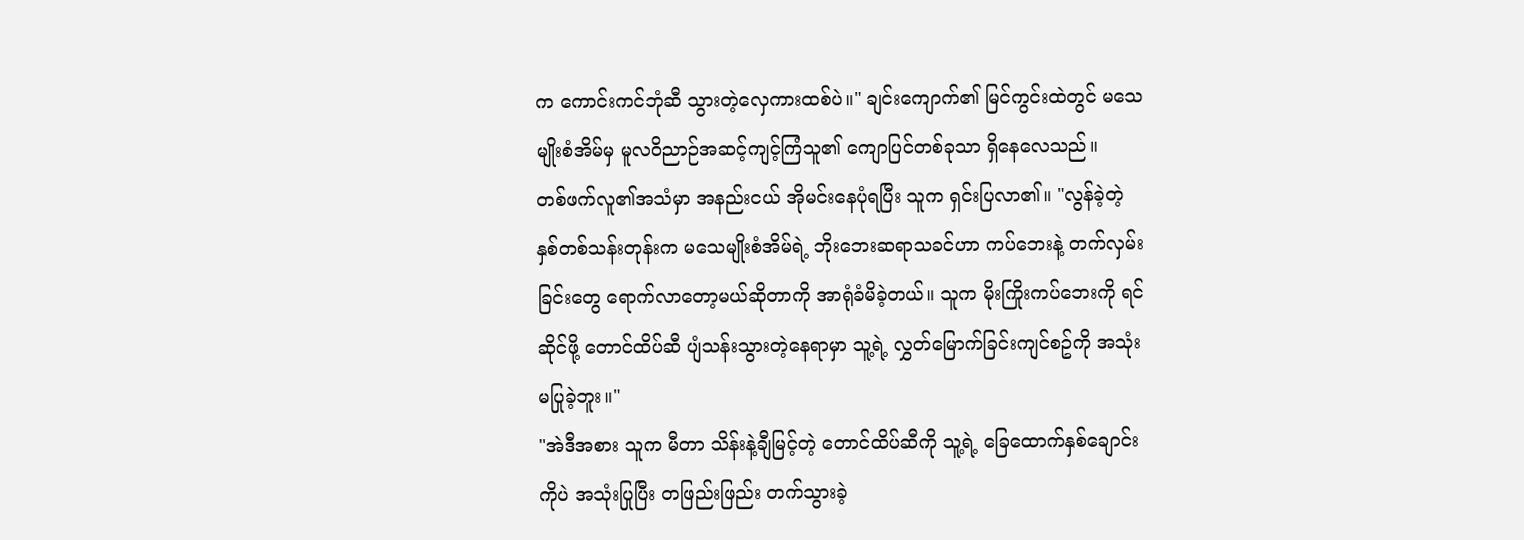က ကောင်းကင်ဘုံဆီ သွားတဲ့လှေကားထစ်ပဲ။" ချင်းကျောက်၏ မြင်ကွင်းထဲတွင် မသေမျိုးစံအိမ်မှ မူလဝိညာဉ်အဆင့်ကျင့်ကြံသူ၏ ကျောပြင်တစ်ခုသာ ရှိနေလေသည်။
တစ်ဖက်လူ၏အသံမှာ အနည်းငယ် အိုမင်းနေပုံရပြီး သူက ရှင်းပြလာ၏။ "လွန်ခဲ့တဲ့ နှစ်တစ်သန်းတုန်းက မသေမျိုးစံအိမ်ရဲ့ ဘိုးဘေးဆရာသခင်ဟာ ကပ်ဘေးနဲ့ တက်လှမ်းခြင်းတွေ ရောက်လာတော့မယ်ဆိုတာကို အာရုံခံမိခဲ့တယ်။ သူက မိုးကြိုးကပ်ဘေးကို ရင်ဆိုင်ဖို့ တောင်ထိပ်ဆီ ပျံသန်းသွားတဲ့နေရာမှာ သူ့ရဲ့ လွှတ်မြောက်ခြင်းကျင်စဥ်ကို အသုံးမပြုခဲ့ဘူး။"
"အဲဒီအစား သူက မီတာ သိန်းနဲ့ချီမြင့်တဲ့ တောင်ထိပ်ဆီကို သူ့ရဲ့ ခြေထောက်နှစ်ချောင်းကိုပဲ အသုံးပြုပြီး တဖြည်းဖြည်း တက်သွားခဲ့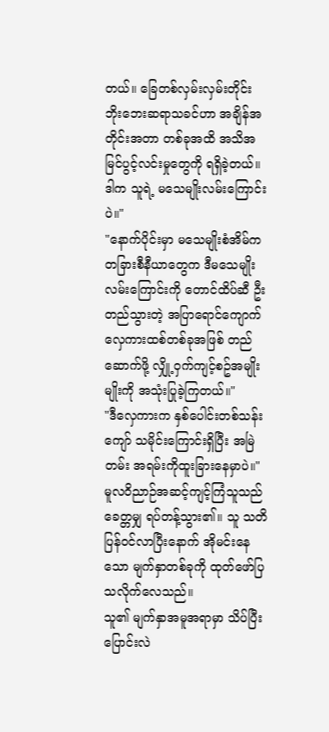တယ်။ ခြေတစ်လှမ်းလှမ်းတိုင်း ဘိုးဘေးဆရာသခင်ဟာ အချိန်အတိုင်းအတာ တစ်ခုအထိ အသိအမြင်ပွင့်လင်းမှုတွေကို ရရှိခဲ့တယ်။ ဒါက သူရဲ့ မသေမျိုးလမ်းကြောင်းပဲ။"
"နောက်ပိုင်းမှာ မသေမျိုးစံအိမ်က တခြားစီနီယာတွေက ဒီမသေမျိုးလမ်းကြောင်းကို တောင်ထိပ်ဆီ ဦးတည်သွားတဲ့ အပြာရောင်ကျောက် လှေကားထစ်တစ်ခုအဖြစ် တည်ဆောက်ဖို့ လျှို့ဝှက်ကျင့်စဥ်အမျိုးမျိုးကို အသုံးပြုခဲ့ကြတယ်။"
"ဒီလှေကားက နှစ်ပေါင်းတစ်သန်းကျော် သမိုင်းကြောင်းရှိပြီး အမြဲတမ်း အရမ်းကိုထူးခြားနေမှာပဲ။"
မူလဝိညာဉ်အဆင့်ကျင့်ကြံသူသည် ခေတ္တမျှ ရပ်တန့်သွား၏။ သူ သတိပြန်ဝင်လာပြီးနောက် အိုမင်းနေသော မျက်နှာတစ်ခုကို ထုတ်ဖော်ပြသလိုက်လေသည်။
သူ၏ မျက်နှာအမူအရာမှာ သိပ်ပြီး ပြောင်းလဲ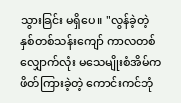သွားခြင်း မရှိပေ။ "လွန်ခဲ့တဲ့ နှစ်တစ်သန်းကျော် ကာလတစ်လျှောက်လုံး မသေမျိုးစံအိမ်က ဖိတ်ကြားခဲ့တဲ့ ကောင်းကင်ဘုံ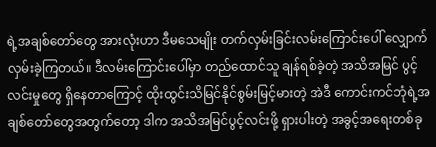ရဲ့အချစ်တော်တွေ အားလုံးဟာ ဒီမသေမျိုး တက်လှမ်းခြင်းလမ်းကြောင်းပေါ် လျှောက်လှမ်းခဲ့ကြတယ်။ ဒီလမ်းကြောင်းပေါ်မှာ တည်ထောင်သူ ချန်ရစ်ခဲ့တဲ့ အသိအမြင် ပွင့်လင်းမှုတွေ ရှိနေတာကြောင့် ထိုးထွင်းသိမြင်နိုင်စွမ်းမြင့်မားတဲ့ အဲဒီ ကောင်းကင်ဘုံရဲ့အချစ်တော်တွေအတွက်တော့ ဒါက အသိအမြင်ပွင့်လင်းဖို့ ရှားပါးတဲ့ အခွင့်အရေးတစ်ခု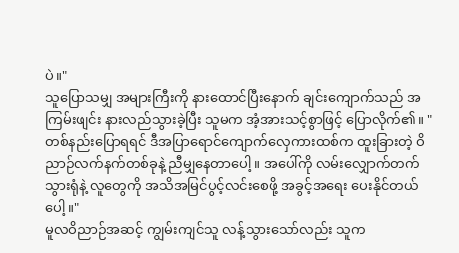ပဲ။"
သူပြောသမျှ အများကြီးကို နားထောင်ပြီးနောက် ချင်းကျောက်သည် အကြမ်းဖျင်း နားလည်သွားခဲ့ပြီး သူမက အံ့အားသင့်စွာဖြင့် ပြောလိုက်၏။ "တစ်နည်းပြောရရင် ဒီအပြာရောင်ကျောက်လှေကားထစ်က ထူးခြားတဲ့ ဝိညာဉ်လက်နက်တစ်ခုနဲ့ ညီမျှနေတာပေါ့။ အပေါ်ကို လမ်းလျှောက်တက်သွားရုံနဲ့ လူတွေကို အသိအမြင်ပွင့်လင်းစေဖို့ အခွင့်အရေး ပေးနိုင်တယ်ပေါ့။"
မူလဝိညာဉ်အဆင့် ကျွမ်းကျင်သူ လန့်သွားသော်လည်း သူက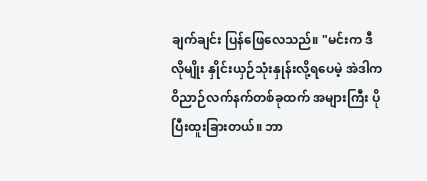ချက်ချင်း ပြန်ဖြေလေသည်။ "မင်းက ဒီလိုမျိုး နှိုင်းယှဉ်သုံးနှုန်းလို့ရပေမဲ့ အဲဒါက ဝိညာဉ်လက်နက်တစ်ခုထက် အများကြီး ပိုပြီးထူးခြားတယ်။ ဘာ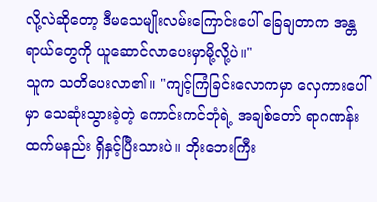လို့လဲဆိုတော့ ဒီမသေမျိုးလမ်းကြောင်းပေါ် ခြေချတာက အန္တရာယ်တွေကို ယူဆောင်လာပေးမှာမို့လို့ပဲ။"
သူက သတိပေးလာ၏။ "ကျင့်ကြံခြင်းလောကမှာ လှေကားပေါ်မှာ သေဆုံးသွားခဲ့တဲ့ ကောင်းကင်ဘုံရဲ့ အချစ်တော် ရာဂဏန်းထက်မနည်း ရှိနှင့်ပြီးသားပဲ။ ဘိုးဘေးကြီး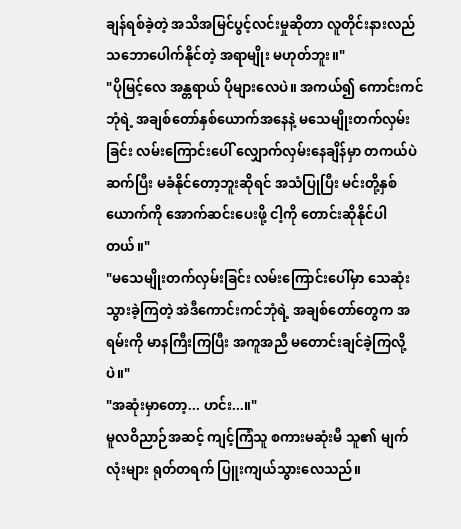ချန်ရစ်ခဲ့တဲ့ အသိအမြင်ပွင့်လင်းမှုဆိုတာ လူတိုင်းနားလည်သဘောပေါက်နိုင်တဲ့ အရာမျိုး မဟုတ်ဘူး။"
"ပိုမြင့်လေ အန္တရာယ် ပိုများလေပဲ။ အကယ်၍ ကောင်းကင်ဘုံရဲ့ အချစ်တော်နှစ်ယောက်အနေနဲ့ မသေမျိုးတက်လှမ်းခြင်း လမ်းကြောင်းပေါ် လျှောက်လှမ်းနေချိန်မှာ တကယ်ပဲ ဆက်ပြီး မခံနိုင်တော့ဘူးဆိုရင် အသံပြုပြီး မင်းတို့နှစ်ယောက်ကို အောက်ဆင်းပေးဖို့ ငါ့ကို တောင်းဆိုနိုင်ပါတယ်။"
"မသေမျိုးတက်လှမ်းခြင်း လမ်းကြောင်းပေါ်မှာ သေဆုံးသွားခဲ့ကြတဲ့ အဲဒီကောင်းကင်ဘုံရဲ့ အချစ်တော်တွေက အရမ်းကို မာနကြီးကြပြီး အကူအညီ မတောင်းချင်ခဲ့ကြလို့ပဲ။"
"အဆုံးမှာတော့... ဟင်း...။"
မူလဝိညာဉ်အဆင့် ကျင့်ကြံသူ စကားမဆုံးမီ သူ၏ မျက်လုံးများ ရုတ်တရက် ပြူးကျယ်သွားလေသည်။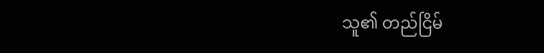သူ၏ တည်ငြိမ်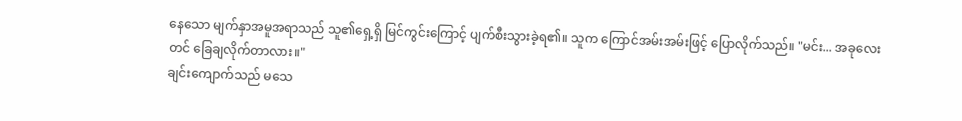နေသော မျက်နှာအမူအရာသည် သူ၏ရှေ့ရှိ မြင်ကွင်းကြောင့် ပျက်စီးသွားခဲ့ရ၏။ သူက ကြောင်အမ်းအမ်းဖြင့် ပြောလိုက်သည်။ "မင်း... အခုလေးတင် ခြေချလိုက်တာလား။"
ချင်းကျောက်သည် မသေ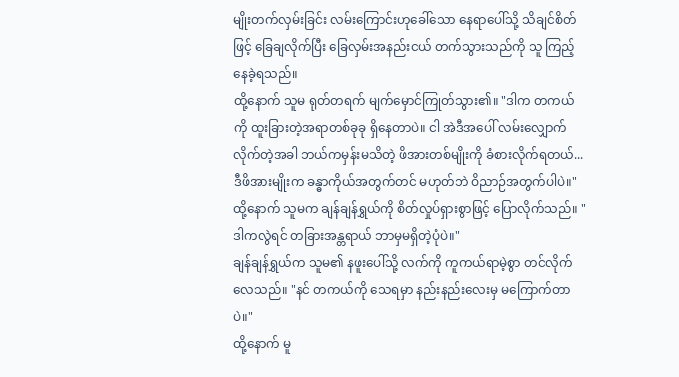မျိုးတက်လှမ်းခြင်း လမ်းကြောင်းဟုခေါ်သော နေရာပေါ်သို့ သိချင်စိတ်ဖြင့် ခြေချလိုက်ပြီး ခြေလှမ်းအနည်းငယ် တက်သွားသည်ကို သူ ကြည့်နေခဲ့ရသည်။
ထို့နောက် သူမ ရုတ်တရက် မျက်မှောင်ကြုတ်သွား၏။ "ဒါက တကယ်ကို ထူးခြားတဲ့အရာတစ်ခုခု ရှိနေတာပဲ။ ငါ အဲဒီအပေါ် လမ်းလျှောက်လိုက်တဲ့အခါ ဘယ်ကမှန်းမသိတဲ့ ဖိအားတစ်မျိုးကို ခံစားလိုက်ရတယ်... ဒီဖိအားမျိုးက ခန္ဓာကိုယ်အတွက်တင် မဟုတ်ဘဲ ဝိညာဉ်အတွက်ပါပဲ။"
ထို့နောက် သူမက ချန်ချန်ရွှယ်ကို စိတ်လှုပ်ရှားစွာဖြင့် ပြောလိုက်သည်။ "ဒါကလွဲရင် တခြားအန္တရာယ် ဘာမှမရှိတဲ့ပုံပဲ။"
ချန်ချန်ရွှယ်က သူမ၏ နဖူးပေါ်သို့ လက်ကို ကူကယ်ရာမဲ့စွာ တင်လိုက်လေသည်။ "နင် တကယ်ကို သေရမှာ နည်းနည်းလေးမှ မကြောက်တာပဲ။"
ထို့နောက် မူ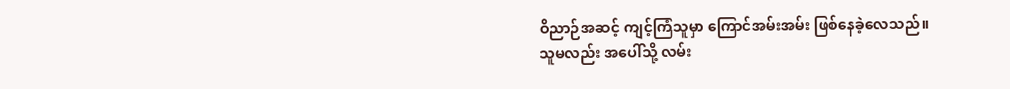ဝိညာဉ်အဆင့် ကျင့်ကြံသူမှာ ကြောင်အမ်းအမ်း ဖြစ်နေခဲ့လေသည်။
သူမလည်း အပေါ်သို့ လမ်း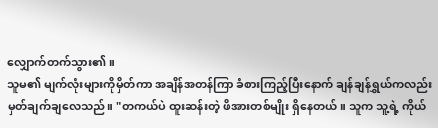လျှောက်တက်သွား၏။
သူမ၏ မျက်လုံးများကိုမှိတ်ကာ အချိန်အတန်ကြာ ခံစားကြည့်ပြီးနောက် ချန်ချန်ရွှယ်ကလည်း မှတ်ချက်ချလေသည်။ "တကယ်ပဲ ထူးဆန်းတဲ့ ဖိအားတစ်မျိုး ရှိနေတယ်။ သူက သူ့ရဲ့ ကိုယ်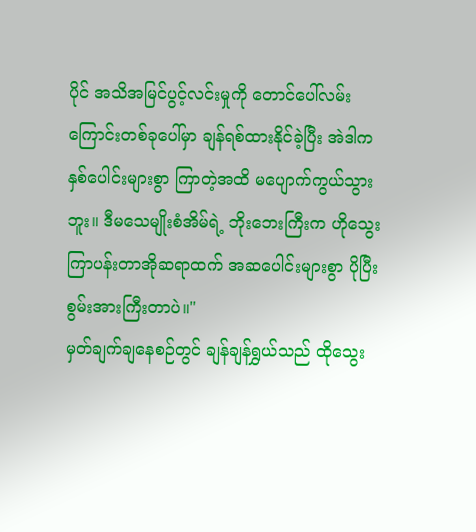ပိုင် အသိအမြင်ပွင့်လင်းမှုကို တောင်ပေါ်လမ်းကြောင်းတစ်ခုပေါ်မှာ ချန်ရစ်ထားနိုင်ခဲ့ပြီး အဲဒါက နှစ်ပေါင်းများစွာ ကြာတဲ့အထိ မပျောက်ကွယ်သွားဘူး။ ဒီမသေမျိုးစံအိမ်ရဲ့ ဘိုးဘေးကြီးက ဟိုသွေးကြာပန်းတာအိုဆရာထက် အဆပေါင်းများစွာ ပိုပြီးစွမ်းအားကြီးတာပဲ။"
မှတ်ချက်ချနေစဉ်တွင် ချန်ချန်ရွှယ်သည် ထိုသွေး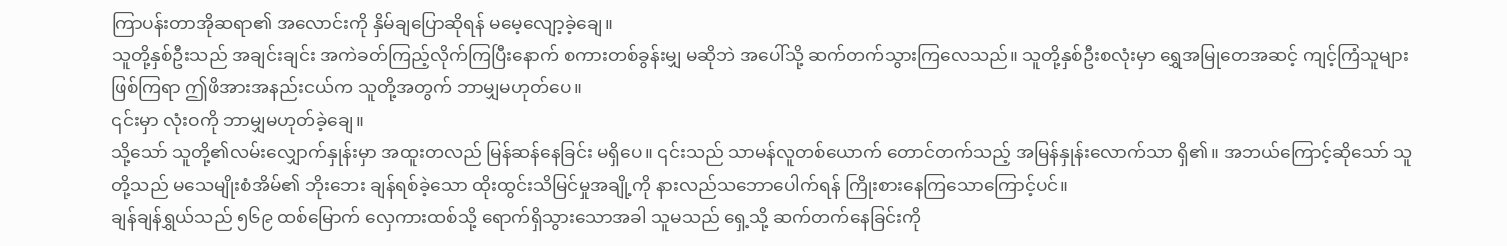ကြာပန်းတာအိုဆရာ၏ အလောင်းကို နှိမ်ချပြောဆိုရန် မမေ့လျော့ခဲ့ချေ။
သူတို့နှစ်ဦးသည် အချင်းချင်း အကဲခတ်ကြည့်လိုက်ကြပြီးနောက် စကားတစ်ခွန်းမျှ မဆိုဘဲ အပေါ်သို့ ဆက်တက်သွားကြလေသည်။ သူတို့နှစ်ဦးစလုံးမှာ ရွှေအမြုတေအဆင့် ကျင့်ကြံသူများဖြစ်ကြရာ ဤဖိအားအနည်းငယ်က သူတို့အတွက် ဘာမျှမဟုတ်ပေ။
၎င်းမှာ လုံးဝကို ဘာမျှမဟုတ်ခဲ့ချေ။
သို့သော် သူတို့၏လမ်းလျှောက်နှုန်းမှာ အထူးတလည် မြန်ဆန်နေခြင်း မရှိပေ။ ၎င်းသည် သာမန်လူတစ်ယောက် တောင်တက်သည့် အမြန်နှုန်းလောက်သာ ရှိ၏။ အဘယ်ကြောင့်ဆိုသော် သူတို့သည် မသေမျိုးစံအိမ်၏ ဘိုးဘေး ချန်ရစ်ခဲ့သော ထိုးထွင်းသိမြင်မှုအချို့ကို နားလည်သဘောပေါက်ရန် ကြိုးစားနေကြသောကြောင့်ပင်။
ချန်ချန်ရွှယ်သည် ၅၆၉ ထစ်မြောက် လှေကားထစ်သို့ ရောက်ရှိသွားသောအခါ သူမသည် ရှေ့သို့ ဆက်တက်နေခြင်းကို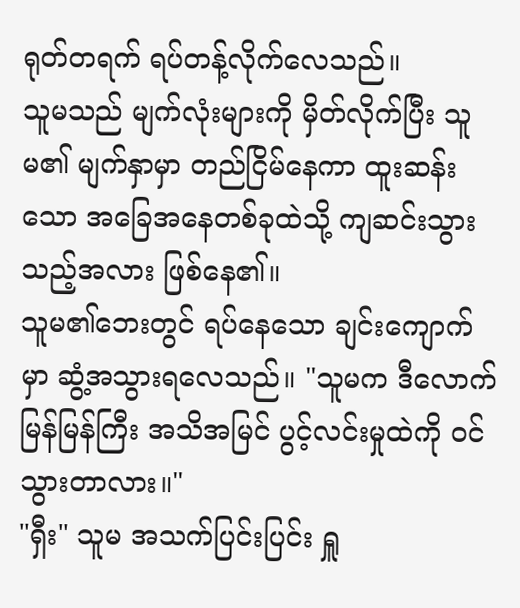ရုတ်တရက် ရပ်တန့်လိုက်လေသည်။
သူမသည် မျက်လုံးများကို မှိတ်လိုက်ပြီး သူမ၏ မျက်နှာမှာ တည်ငြိမ်နေကာ ထူးဆန်းသော အခြေအနေတစ်ခုထဲသို့ ကျဆင်းသွားသည့်အလား ဖြစ်နေ၏။
သူမ၏ဘေးတွင် ရပ်နေသော ချင်းကျောက်မှာ ဆွံ့အသွားရလေသည်။ "သူမက ဒီလောက် မြန်မြန်ကြီး အသိအမြင် ပွင့်လင်းမှုထဲကို ဝင်သွားတာလား။"
"ရှီး" သူမ အသက်ပြင်းပြင်း ရှူ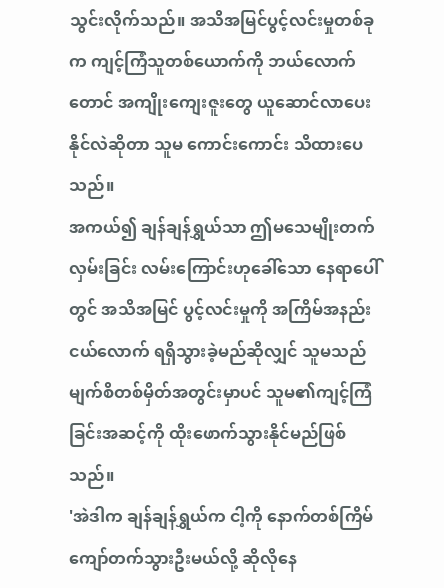သွင်းလိုက်သည်။ အသိအမြင်ပွင့်လင်းမှုတစ်ခုက ကျင့်ကြံသူတစ်ယောက်ကို ဘယ်လောက်တောင် အကျိုးကျေးဇူးတွေ ယူဆောင်လာပေးနိုင်လဲဆိုတာ သူမ ကောင်းကောင်း သိထားပေသည်။
အကယ်၍ ချန်ချန်ရွှယ်သာ ဤမသေမျိုးတက်လှမ်းခြင်း လမ်းကြောင်းဟုခေါ်သော နေရာပေါ်တွင် အသိအမြင် ပွင့်လင်းမှုကို အကြိမ်အနည်းငယ်လောက် ရရှိသွားခဲ့မည်ဆိုလျှင် သူမသည် မျက်စိတစ်မှိတ်အတွင်းမှာပင် သူမ၏ကျင့်ကြံခြင်းအဆင့်ကို ထိုးဖောက်သွားနိုင်မည်ဖြစ်သည်။
'အဲဒါက ချန်ချန်ရွှယ်က ငါ့ကို နောက်တစ်ကြိမ် ကျော်တက်သွားဦးမယ်လို့ ဆိုလိုနေ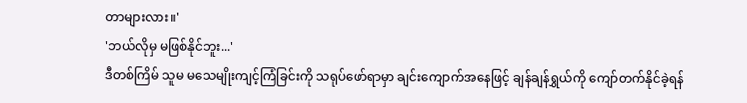တာများလား။'
'ဘယ်လိုမှ မဖြစ်နိုင်ဘူး...'
ဒီတစ်ကြိမ် သူမ မသေမျိုးကျင့်ကြံခြင်းကို သရုပ်ဖော်ရာမှာ ချင်းကျောက်အနေဖြင့် ချန်ချန်ရွှယ်ကို ကျော်တက်နိုင်ခဲ့ရန်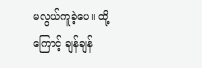မလွယ်ကူခဲ့ပေ။ ထို့ကြောင့် ချန်ချန်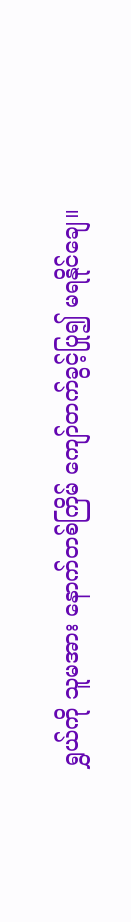ရွှယ်ကို သူမအား နောက်တစ်ကြိမ် ကျော်တက်ခွင့်ပြု၍ မရနိုင်ချေ။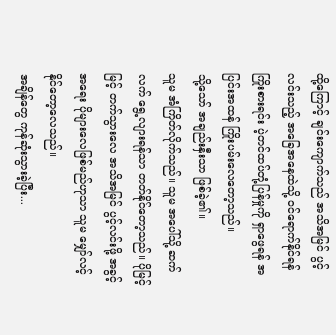ထို့ကြောင့် ချင်းကျောက်သည် အသိအမြင် ပွင့်လင်းသည့် အခြေအနေထဲသို့ ဝင်ရောက်နိုင်ရန် ကြိုးစားရင်း ပဲ့တင်ထပ်တုံ့ပြန်မှုကို ရှာဖွေရန် အပြင်းအထန် ကြိုးပမ်းလေတော့သည်။
သို့သော် အချည်းနှီးသာ ဖြစ်ခဲ့၏။
သူမ အံကြိတ်လိုက်သည်။ သူမ အပေါ်သို့ ဆက်လက် ရွေ့လျားရန်သာ တတ်နိုင်တော့သည်။ ပိုမြင့်မြင့် တက်သွားလေ အသိအမြင် ပွင့်လင်းဖို့ အခွင့်အရေး ပိုများလေဖြစ်မည်ဟုသာ သူမ မျှော်လင့်နိုင်တော့လေသည်။
အချိန်တွေ ကုန်ဆုံးသွားခဲ့ပြီး...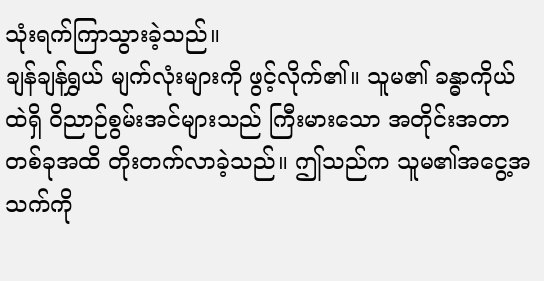သုံးရက်ကြာသွားခဲ့သည်။
ချန်ချန်ရွှယ် မျက်လုံးများကို ဖွင့်လိုက်၏။ သူမ၏ ခန္ဓာကိုယ်ထဲရှိ ဝိညာဉ်စွမ်းအင်များသည် ကြီးမားသော အတိုင်းအတာတစ်ခုအထိ တိုးတက်လာခဲ့သည်။ ဤသည်က သူမ၏အငွေ့အသက်ကို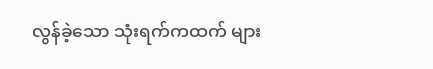လွန်ခဲ့သော သုံးရက်ကထက် များ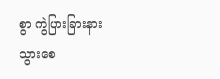စွာ ကွဲပြားခြားနားသွားစေ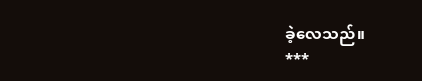ခဲ့လေသည်။
***